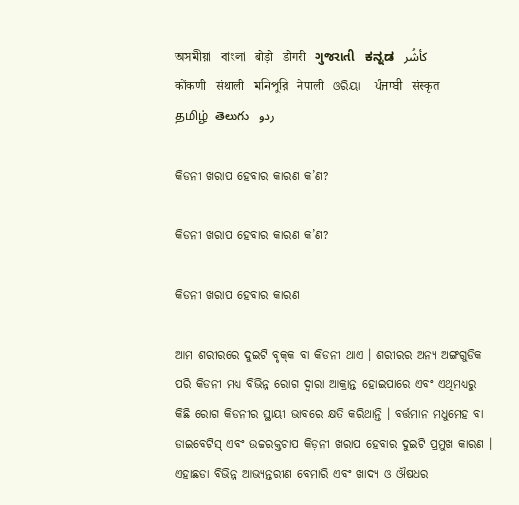অসমীয়া   বাংলা   बोड़ो   डोगरी   ગુજરાતી   ಕನ್ನಡ   كأشُر   कोंकणी   संथाली   মনিপুরি   नेपाली   ଓରିୟା   ਪੰਜਾਬੀ   संस्कृत   தமிழ்  తెలుగు   ردو

କିଡନୀ ଖରାପ ହେବାର କାରଣ କ’ଣ?

କିଡନୀ ଖରାପ ହେବାର କାରଣ କ’ଣ?

କିଡନୀ ଖରାପ ହେବାର କାରଣ

ଆମ ଶରୀରରେ ଦୁଇଟି ବୃକ୍‌କ ବା କିଡନୀ ଥାଏ । ଶରୀରର ଅନ୍ୟ ଅଙ୍ଗଗୁଡିକ ପରି କିଡନୀ ମଧ୍ୟ ବିଭିନ୍ନ ରୋଗ ଦ୍ଵାରା ଆକ୍ରାନ୍ତ ହୋଇପାରେ ଏବଂ ଏଥିମଧ୍ୟରୁ କିଛି ରୋଗ କିଡନୀର ସ୍ଥାୟୀ ଭାବରେ କ୍ଷତି କରିଥାନ୍ତି । ବର୍ତ୍ତମାନ ମଧୁମେହ ବା ଡାଇବେଟିସ୍ ଏବଂ ଉଚ୍ଚରକ୍ତଚାପ କିଡ଼ନୀ ଖରାପ ହେବାର ଦୁଇଟି ପ୍ରମୁଖ କାରଣ । ଏହାଛଡା ବିଭିନ୍ନ ଆଭ୍ୟନ୍ତରୀଣ ବେମାରି ଏବଂ ଖାଦ୍ୟ ଓ ଔଷଧର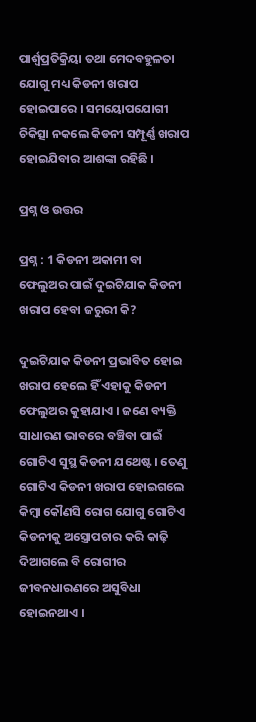ପାର୍ଶ୍ଵପ୍ରତିକ୍ରିୟା ତଥା ମେଦବହୁଳତା ଯୋଗୁ ମଧ୍ୟ କିଡନୀ ଖରାପ ହୋଇପାରେ । ସମୟୋପଯୋଗୀ ଚିକିତ୍ସା ନକଲେ କିଡନୀ ସମ୍ପୂର୍ଣ୍ଣ ଖରାପ ହୋଇଯିବାର ଆଶଙ୍କା ରହିଛି ।

ପ୍ରଶ୍ନ ଓ ଉତ୍ତର

ପ୍ରଶ୍ନ : 1 କିଡନୀ ଅକାମୀ ବା ଫେଲୁଅର ପାଇଁ ଦୁଇଟିଯାକ କିଡନୀ ଖରାପ ହେବା ଜରୁରୀ କି?

ଦୁଇଟିଯାକ କିଡନୀ ପ୍ରଭାବିତ ହୋଇ ଖରାପ ହେଲେ ହିଁ ଏହାକୁ କିଡନୀ ଫେଲୁଅର କୁହାଯାଏ । ଜଣେ ବ୍ୟକ୍ତି ସାଧାରଣ ଭାବରେ ବଞ୍ଚିବା ପାଇଁ ଗୋଟିଏ ସୁସ୍ଥ କିଡନୀ ଯଥେଷ୍ଟ । ତେଣୁ ଗୋଟିଏ କିଡନୀ ଖରାପ ହୋଇଗଲେ କିମ୍ବା କୌଣସି ରୋଗ ଯୋଗୁ ଗୋଟିଏ କିଡନୀକୁ ଅସ୍ତ୍ରୋପଚାର କରି କାଢ଼ି ଦିଆଗଲେ ବି ରୋଗୀର ଜୀବନଧାରଣରେ ଅସୁବିଧା ହୋଇନଥାଏ ।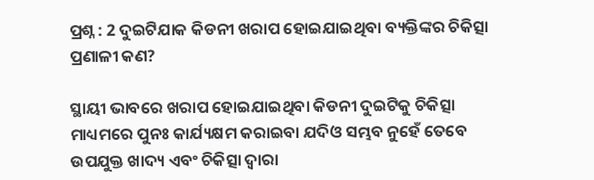ପ୍ରଶ୍ନ : 2 ଦୁଇଟିଯାକ କିଡନୀ ଖରାପ ହୋଇଯାଇଥିବା ବ୍ୟକ୍ତିଙ୍କର ଚିକିତ୍ସା ପ୍ରଣାଳୀ କଣ?

ସ୍ଥାୟୀ ଭାବରେ ଖରାପ ହୋଇଯାଇଥିବା କିଡନୀ ଦୁଇଟିକୁ ଚିକିତ୍ସା ମାଧ୍ୟମରେ ପୁନଃ କାର୍ଯ୍ୟକ୍ଷମ କରାଇବା ଯଦିଓ ସମ୍ଭବ ନୁହେଁ ତେବେ ଉପଯୁକ୍ତ ଖାଦ୍ୟ ଏବଂ ଚିକିତ୍ସା ଦ୍ଵାରା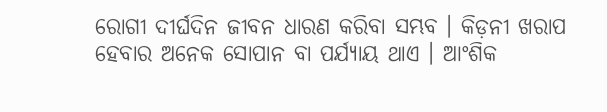ରୋଗୀ ଦୀର୍ଘଦିନ ଜୀବନ ଧାରଣ କରିବା ସମ୍ଭବ । କିଡ଼ନୀ ଖରାପ ହେବାର ଅନେକ ସୋପାନ ବା ପର୍ଯ୍ୟାୟ ଥାଏ । ଆଂଶିକ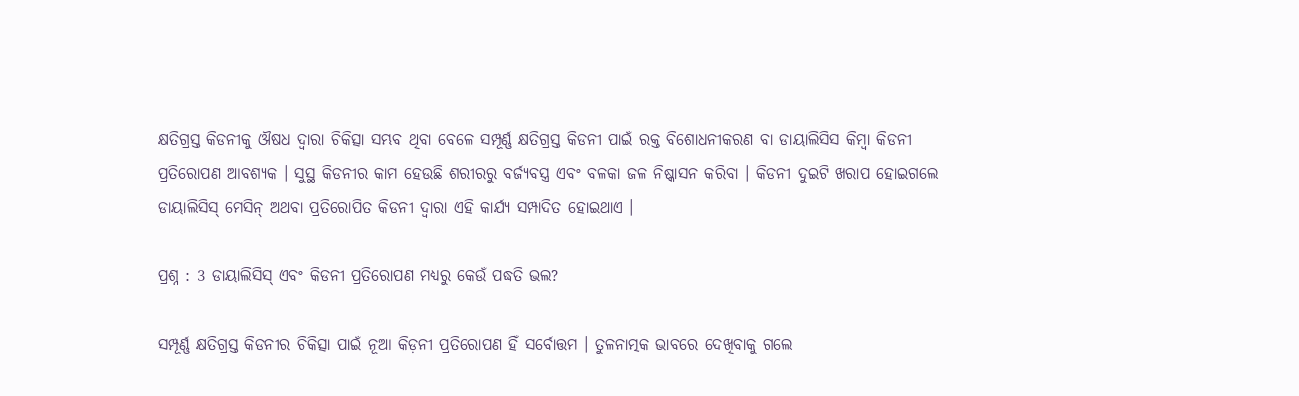କ୍ଷତିଗ୍ରସ୍ତ କିଡନୀକୁ ଔଷଧ ଦ୍ଵାରା ଚିକିତ୍ସା ସମ୍ଭବ ଥିବା ବେଳେ ସମ୍ପୂର୍ଣ୍ଣ କ୍ଷତିଗ୍ରସ୍ତ କିଡନୀ ପାଇଁ ରକ୍ତ ବିଶୋଧନୀକରଣ ବା ଡାୟାଲିସିସ କିମ୍ବା କିଡନୀ ପ୍ରତିରୋପଣ ଆବଶ୍ୟକ । ସୁସ୍ଥ କିଡନୀର କାମ ହେଉଛି ଶରୀରରୁ ବର୍ଜ୍ୟବସ୍ତ୍ର ଏବଂ ବଳକା ଜଳ ନିଷ୍କାସନ କରିବା । କିଡନୀ ଦୁଇଟି ଖରାପ ହୋଇଗଲେ ଡାୟାଲିସିସ୍ ମେସିନ୍ ଅଥବା ପ୍ରତିରୋପିତ କିଡନୀ ଦ୍ଵାରା ଏହି କାର୍ଯ୍ୟ ସମ୍ପାଦିତ ହୋଇଥାଏ ।

ପ୍ରଶ୍ନ : 3 ଡାୟାଲିସିସ୍ ଏବଂ କିଡନୀ ପ୍ରତିରୋପଣ ମଧ୍ୟରୁ କେଉଁ ପଦ୍ଧତି ଭଲ?

ସମ୍ପୂର୍ଣ୍ଣ କ୍ଷତିଗ୍ରସ୍ତ କିଡନୀର ଚିକିତ୍ସା ପାଇଁ ନୂଆ କିଡ଼ନୀ ପ୍ରତିରୋପଣ ହିଁ ସର୍ବୋତ୍ତମ । ତୁଳନାତ୍ମକ ଭାବରେ ଦେଖିବାକୁ ଗଲେ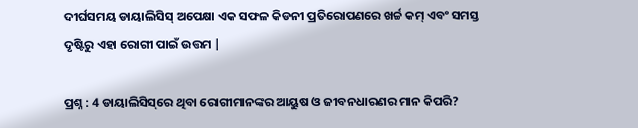ଦୀର୍ଘସମୟ ଡାୟାଲିସିସ୍ ଅପେକ୍ଷା ଏକ ସଫଳ କିଡନୀ ପ୍ରତିରୋପଣରେ ଖର୍ଚ୍ଚ କମ୍ ଏବଂ ସମସ୍ତ ଦୃଷ୍ଟିରୁ ଏହା ରୋଗୀ ପାଇଁ ଉତ୍ତମ |

ପ୍ରଶ୍ନ : 4 ଡାୟାଲିସିସ୍‌ରେ ଥିବା ରୋଗୀମାନଙ୍କର ଆୟୁଷ ଓ ଜୀବନଧାରଣର ମାନ କିପରି?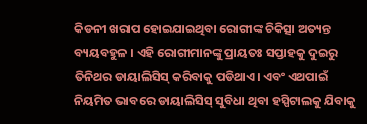କିଡନୀ ଖରାପ ହୋଇଯାଇଥିବା ରୋଗୀଙ୍କ ଚିକିତ୍ସା ଅତ୍ୟନ୍ତ ବ୍ୟୟବହୁଳ । ଏହି ରୋଗୀମାନଙ୍କୁ ପ୍ରାୟତଃ ସପ୍ତାହକୁ ଦୁଇରୁ ତିନିଥର ଡାୟାଲିସିସ୍ କରିବାକୁ ପଡିଥାଏ। ଏବଂ ଏଥପାଇଁ ନିୟମିତ ଭାବରେ ଡାୟାଲିସିସ୍ ସୁବିଧା ଥିବା ହସ୍ପିଟାଲକୁ ଯିବାକୁ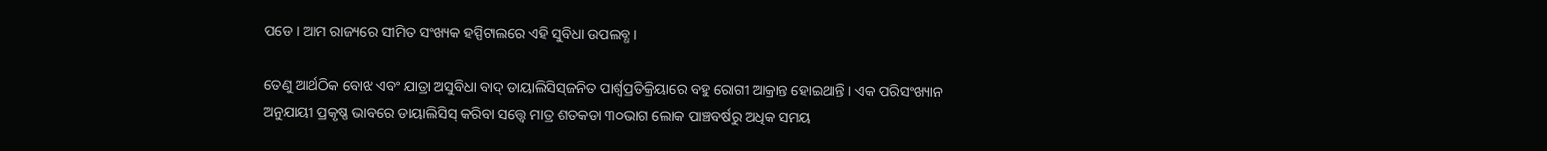ପଡେ । ଆମ ରାଜ୍ୟରେ ସୀମିତ ସଂଖ୍ୟକ ହସ୍ପିଟାଲରେ ଏହି ସୁବିଧା ଉପଲବ୍ଧ ।

ତେଣୁ ଆର୍ଥଠିକ ବୋଝ ଏବଂ ଯାତ୍ରା ଅସୁବିଧା ବାଦ୍ ଡାୟାଲିସିସ୍‌ଜନିତ ପାର୍ଶ୍ଵପ୍ରତିକ୍ରିୟାରେ ବହୁ ରୋଗୀ ଆକ୍ରାନ୍ତ ହୋଇଥାନ୍ତି । ଏକ ପରିସଂଖ୍ୟାନ ଅନୁଯାୟୀ ପ୍ରକୃଷ୍ଣ ଭାବରେ ଡାୟାଲିସିସ୍ କରିବା ସତ୍ତ୍ୱେ ମାତ୍ର ଶତକଡା ୩୦ଭାଗ ଲୋକ ପାଞ୍ଚବର୍ଷରୁ ଅଧିକ ସମୟ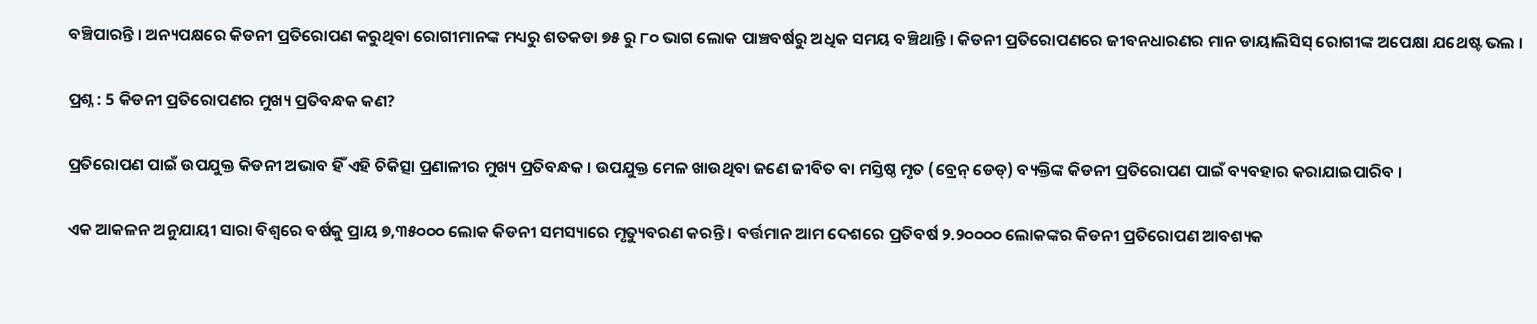ବଞ୍ଚିପାରନ୍ତି । ଅନ୍ୟପକ୍ଷରେ କିଡନୀ ପ୍ରତିରୋପଣ କରୁଥିବା ରୋଗୀମାନଙ୍କ ମଧ୍ୟରୁ ଶତକଡା ୭୫ ରୁ ୮୦ ଭାଗ ଲୋକ ପାଞ୍ଚବର୍ଷରୁ ଅଧିକ ସମୟ ବଞ୍ଚିଥାନ୍ତି । କିଡନୀ ପ୍ରତିରୋପଣରେ ଜୀବନଧାରଣର ମାନ ଡାୟାଲିସିସ୍ ରୋଗୀଙ୍କ ଅପେକ୍ଷା ଯଥେଷ୍ଟ ଭଲ ।

ପ୍ରଶ୍ନ : 5 କିଡନୀ ପ୍ରତିରୋପଣର ମୁଖ୍ୟ ପ୍ରତିବନ୍ଧକ କଣ?

ପ୍ରତିରୋପଣ ପାଇଁ ଉପଯୁକ୍ତ କିଡନୀ ଅଭାବ ହିଁ ଏହି ଚିକିତ୍ସା ପ୍ରଣାଳୀର ମୁଖ୍ୟ ପ୍ରତିବନ୍ଧକ । ଉପଯୁକ୍ତ ମେଳ ଖାଉଥିବା ଜଣେ ଜୀବିତ ବା ମସ୍ତିଷ୍ଠ ମୃତ (ବ୍ରେନ୍ ଡେଡ୍) ବ୍ୟକ୍ତିଙ୍କ କିଡନୀ ପ୍ରତିରୋପଣ ପାଇଁ ବ୍ୟବହାର କରାଯାଇପାରିବ ।

ଏକ ଆକଳନ ଅନୁଯାୟୀ ସାରା ବିଶ୍ଵରେ ବର୍ଷକୁ ପ୍ରାୟ ୭,୩୫୦୦୦ ଲୋକ କିଡନୀ ସମସ୍ୟାରେ ମୃତ୍ୟୁବରଣ କରନ୍ତି । ବର୍ତ୍ତମାନ ଆମ ଦେଶରେ ପ୍ରତିବର୍ଷ ୨.୨୦୦୦୦ ଲୋକଙ୍କର କିଡନୀ ପ୍ରତିରୋପଣ ଆବଶ୍ୟକ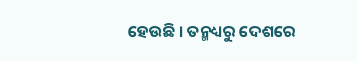ହେଉଛି । ତନ୍ମଧ୍ୟରୁ ଦେଶରେ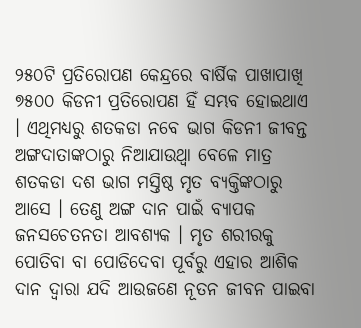୨୫୦ଟି ପ୍ରତିରୋପଣ କେନ୍ଦ୍ରରେ ବାର୍ଷିକ ପାଖାପାଖି ୭୫୦୦ କିଡନୀ ପ୍ରତିରୋପଣ ହିଁ ସମ୍ଭବ ହୋଇଥାଏ । ଏଥିମଧ୍ୟରୁ ଶତକଡା ନବେ ଭାଗ କିଡନୀ ଜୀବନ୍ତ ଅଙ୍ଗଦାତାଙ୍କଠାରୁ ନିଆଯାଉଥ୍ବା ବେଳେ ମାତ୍ର ଶତକଡା ଦଶ ଭାଗ ମସ୍ତିଷ୍ଠ ମୃତ ବ୍ୟକ୍ତିଙ୍କଠାରୁ ଆସେ । ତେଣୁ ଅଙ୍ଗ ଦାନ ପାଇଁ ବ୍ୟାପକ ଜନସଚେତନତା ଆବଶ୍ୟକ । ମୃତ ଶରୀରକୁ ପୋତିବା ବା ପୋଡିଦେବା ପୂର୍ବରୁ ଏହାର ଆଶିକ ଦାନ ଦ୍ଵାରା ଯଦି ଆଉଜଣେ ନୂତନ ଜୀବନ ପାଇବା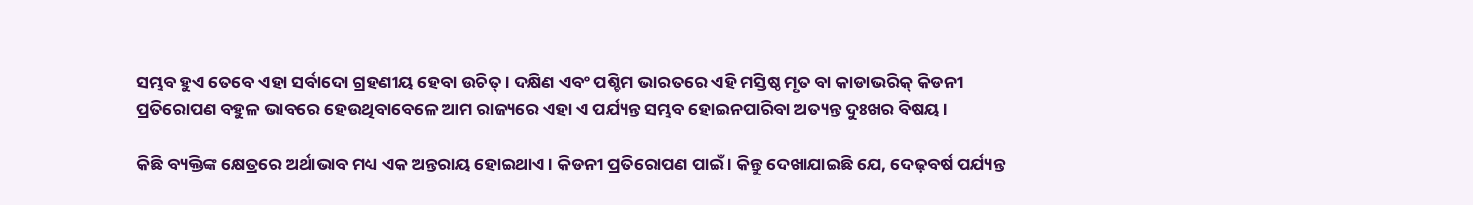ସମ୍ଭବ ହୁଏ ତେବେ ଏହା ସର୍ବାଦୋ ଗ୍ରହଣୀୟ ହେବା ଉଚିତ୍ । ଦକ୍ଷିଣ ଏବଂ ପଶ୍ଚିମ ଭାରତରେ ଏହି ମସ୍ତିଷ୍ଠ ମୃତ ବା କାଡାଭରିକ୍ କିଡନୀ ପ୍ରତିରୋପଣ ବହୁଳ ଭାବରେ ହେଉଥିବାବେଳେ ଆମ ରାଜ୍ୟରେ ଏହା ଏ ପର୍ଯ୍ୟନ୍ତ ସମ୍ଭବ ହୋଇନପାରିବା ଅତ୍ୟନ୍ତ ଦୁଃଖର ବିଷୟ ।

କିଛି ବ୍ୟକ୍ତିଙ୍କ କ୍ଷେତ୍ରରେ ଅର୍ଥାଭାବ ମଧ୍ୟ ଏକ ଅନ୍ତରାୟ ହୋଇଥାଏ। କିଡନୀ ପ୍ରତିରୋପଣ ପାଇଁ । କିନ୍ତୁ ଦେଖାଯାଇଛି ଯେ, ଦେଢ଼ବର୍ଷ ପର୍ଯ୍ୟନ୍ତ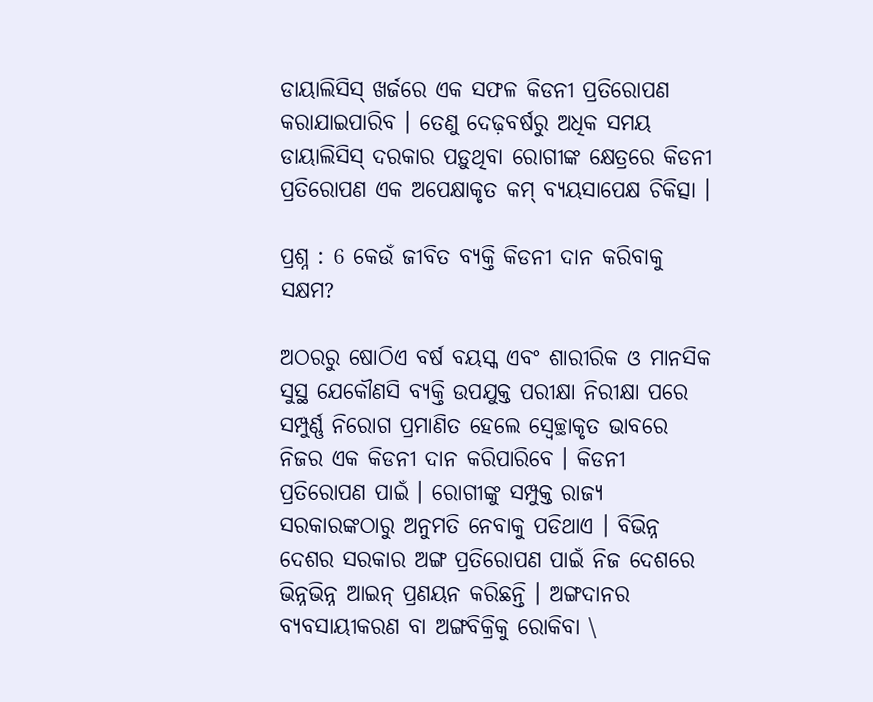ଡାୟାଲିସିସ୍ ଖର୍ଜରେ ଏକ ସଫଳ କିଡନୀ ପ୍ରତିରୋପଣ କରାଯାଇପାରିବ । ତେଣୁ ଦେଢ଼ବର୍ଷରୁ ଅଧିକ ସମୟ ଡାୟାଲିସିସ୍ ଦରକାର ପଡ଼ୁଥିବା ରୋଗୀଙ୍କ କ୍ଷେତ୍ରରେ କିଡନୀ ପ୍ରତିରୋପଣ ଏକ ଅପେକ୍ଷାକୃତ କମ୍ ବ୍ୟୟସାପେକ୍ଷ ଚିକିତ୍ସା ।

ପ୍ରଶ୍ନ : 6 କେଉଁ ଜୀବିତ ବ୍ୟକ୍ତି କିଡନୀ ଦାନ କରିବାକୁ ସକ୍ଷମ?

ଅଠରରୁ ଷୋଠିଏ ବର୍ଷ ବୟସ୍କ ଏବଂ ଶାରୀରିକ ଓ ମାନସିକ ସୁସ୍ଥ ଯେକୌଣସି ବ୍ୟକ୍ତି ଉପଯୁକ୍ତ ପରୀକ୍ଷା ନିରୀକ୍ଷା ପରେ ସମ୍ପୁର୍ଣ୍ଣ ନିରୋଗ ପ୍ରମାଣିତ ହେଲେ ସ୍ଵେଚ୍ଛାକୃତ ଭାବରେ ନିଜର ଏକ କିଡନୀ ଦାନ କରିପାରିବେ । କିଡନୀ ପ୍ରତିରୋପଣ ପାଇଁ । ରୋଗୀଙ୍କୁ ସମ୍ପୁକ୍ତ ରାଜ୍ୟ ସରକାରଙ୍କଠାରୁ ଅନୁମତି ନେବାକୁ ପଡିଥାଏ । ବିଭିନ୍ନ ଦେଶର ସରକାର ଅଙ୍ଗ ପ୍ରତିରୋପଣ ପାଇଁ ନିଜ ଦେଶରେ ଭିନ୍ନଭିନ୍ନ ଆଇନ୍ ପ୍ରଣୟନ କରିଛନ୍ତି । ଅଙ୍ଗଦାନର ବ୍ୟବସାୟୀକରଣ ବା ଅଙ୍ଗବିକ୍ରିକୁ ରୋକିବା \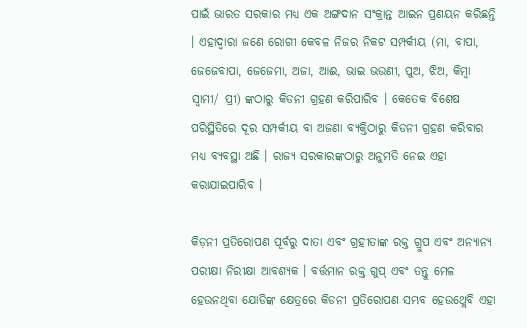ପାଇଁ ଭାରତ ସରକାର ମଧ୍ୟ ଏକ ଅଙ୍ଗଦାନ ସଂକ୍ରାନ୍ତ ଆଇନ ପ୍ରଣୟନ କରିଛନ୍ତି । ଏହାଦ୍ଵାରା ଜଣେ ରୋଗୀ କେବଳ ନିଜର ନିକଟ ସମ୍ପର୍କୀୟ (ମା, ବାପା, ଜେଜେବାପା, ଜେଜେମା, ଅଜା, ଆଈ, ଭାଇ ଭଉଣୀ, ପୁଅ, ଝିଅ, କିମ୍ବା ସ୍ଵାମୀ/ ପ୍ରୀ) ଙ୍କଠାରୁ କିଡନୀ ଗ୍ରହଣ କରିପାରିବ । କେତେକ ବିଶେଷ ପରିସ୍ଥିତିରେ ଦୂର ସମ୍ପର୍କୀୟ ବା ଅଜଣା ବ୍ୟକ୍ତିଠାରୁ କିଡନୀ ଗ୍ରହଣ କରିବାର ମଧ୍ୟ ବ୍ୟବସ୍ଥା ଅଛି । ରାଜ୍ୟ ସରକାରଙ୍କଠାରୁ ଅନୁମତି ନେଇ ଏହା କରାଯାଇପାରିବ ।

କିଡ଼ନୀ ପ୍ରତିରୋପଣ ପୂର୍ବରୁ ଦାତା ଏବଂ ଗ୍ରହୀତାଙ୍କ ରକ୍ତ ଗ୍ରୁପ ଏବଂ ଅନ୍ୟାନ୍ୟ ପରୀକ୍ଷା ନିରୀକ୍ଷା ଆବଶ୍ୟକ । ବର୍ତ୍ତମାନ ରକ୍ତ ଗୁପ୍ ଏବଂ ତନ୍ତୁ ମେଳ ହେଉନଥିବା ଯୋଡିଙ୍କ କ୍ଷେତ୍ରରେ କିଡନୀ ପ୍ରତିରୋପଣ ସମ୍ଭବ ହେଉଥ୍ଲେବି ଏହା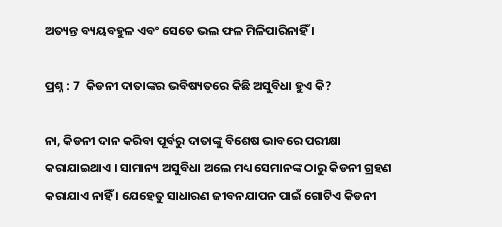ଅତ୍ୟନ୍ତ ବ୍ୟୟବହୁଳ ଏବଂ ସେତେ ଭଲ ଫଳ ମିଳିପାରିନାହିଁ ।

ପ୍ରଶ୍ନ : 7  କିଡନୀ ଦାତାଙ୍କର ଭବିଷ୍ୟତରେ କିଛି ଅସୁବିଧା ହୁଏ କି?

ନା, କିଡନୀ ଦାନ କରିବା ପୂର୍ବରୁ ଦାତାଙ୍କୁ ବିଶେଷ ଭାବରେ ପରୀକ୍ଷା କରାଯାଇଥାଏ । ସାମାନ୍ୟ ଅସୁବିଧା ଅଲେ ମଧ୍ୟ ସେମାନଙ୍କ ଠାରୁ କିଡନୀ ଗ୍ରହଣ କରାଯାଏ ନାହିଁ । ଯେହେତୁ ସାଧାରଣ ଜୀବନଯାପନ ପାଇଁ ଗୋଟିଏ କିଡନୀ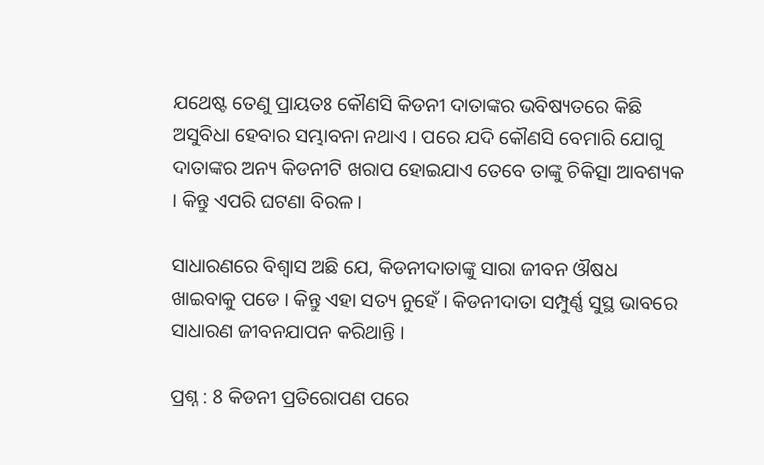ଯଥେଷ୍ଟ ତେଣୁ ପ୍ରାୟତଃ କୌଣସି କିଡନୀ ଦାତାଙ୍କର ଭବିଷ୍ୟତରେ କିଛି ଅସୁବିଧା ହେବାର ସମ୍ଭାବନା ନଥାଏ । ପରେ ଯଦି କୌଣସି ବେମାରି ଯୋଗୁ ଦାତାଙ୍କର ଅନ୍ୟ କିଡନୀଟି ଖରାପ ହୋଇଯାଏ ତେବେ ତାଙ୍କୁ ଚିକିତ୍ସା ଆବଶ୍ୟକ । କିନ୍ତୁ ଏପରି ଘଟଣା ବିରଳ ।

ସାଧାରଣରେ ବିଶ୍ଵାସ ଅଛି ଯେ, କିଡନୀଦାତାଙ୍କୁ ସାରା ଜୀବନ ଔଷଧ ଖାଇବାକୁ ପଡେ । କିନ୍ତୁ ଏହା ସତ୍ୟ ନୁହେଁ । କିଡନୀଦାତା ସମ୍ପୁର୍ଣ୍ଣ ସୁସ୍ଥ ଭାବରେ ସାଧାରଣ ଜୀବନଯାପନ କରିଥାନ୍ତି ।

ପ୍ରଶ୍ନ : 8 କିଡନୀ ପ୍ରତିରୋପଣ ପରେ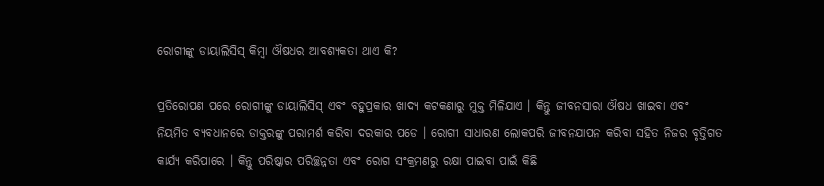ରୋଗୀଙ୍କୁ ଡାୟାଲିସିସ୍ କିମ୍ବା ଔଷଧର ଆବଶ୍ୟକତା ଥାଏ କି?

ପ୍ରତିରୋପଣ ପରେ ରୋଗୀଙ୍କୁ ଡାୟାଲିସିସ୍ ଏବଂ ବହୁପ୍ରକାର ଖାଦ୍ୟ କଟକଣାରୁ ମୁକ୍ତ ମିଳିଯାଏ । କିନ୍ତୁ ଜୀବନସାରା ଔଷଧ ଖାଇବା ଏବଂ ନିୟମିତ ବ୍ୟବଧାନରେ ଡାକ୍ତରଙ୍କୁ ପରାମର୍ଶ କରିବା ଦରକାର ପଡେ । ରୋଗୀ ସାଧାରଣ ଲୋକପରି ଜୀବନଯାପନ କରିବା ସହିତ ନିଜର ବୃତ୍ତିଗତ କାର୍ଯ୍ୟ କରିପାରେ । କିନ୍ତୁ ପରିଷ୍କାର ପରିଚ୍ଛନ୍ନତା ଏବଂ ରୋଗ ସଂକ୍ରମଣରୁ ରକ୍ଷା ପାଇବା ପାଇଁ କିଛି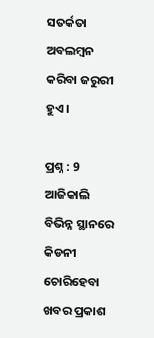ସତର୍କତା ଅବଲମ୍ବନ କରିବା ଜରୁରୀ ହୁଏ ।

ପ୍ରଶ୍ନ : 9  ଆଜିକାଲି ବିଭିନ୍ନ ସ୍ଥାନରେ କିଡନୀ ଚୋରିହେବା ଖବର ପ୍ରକାଶ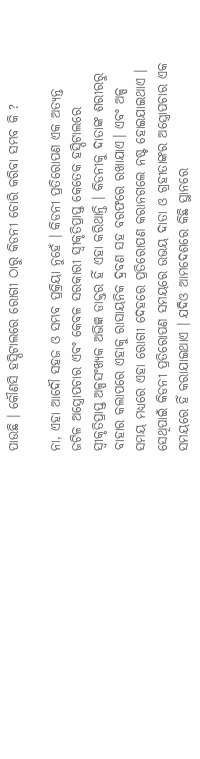ପାଉଛି । କୌଣସି ହସ୍ପିଟାଲରେ ରୋଗୀ ଠାରୁ କିଡନୀ ଚୋରି କରିବା ସମ୍ଭବ କି ?

ନା, ଏହା ଆଦୌ ସହଜ ଓ ସମ୍ଭବ ପ୍ରକ୍ରିୟା ନୁହେଁ । କିଡନୀ ପ୍ରତିରୋପଣ ଏକ ଅତ୍ୟନ୍ତ ଜଟିଳ ଅସ୍ତ୍ରୋପଚାର ଏବଂ କେବଳ ସରକାରୀ ସ୍ଵୀକୃତିପ୍ରାପ୍ତ କେତେକ ହସ୍ପିଟାଲରେ ସ୍ଵୀକୃତିପ୍ରାପ୍ତ ଅଳ୍ପସଂଖ୍ୟକ ଅଭିଜ୍ଞ ଡାକ୍ତର ହିଁ ଏହା କରିଥାନ୍ତି । କିଡନୀକୁ ଦାତାଙ୍କ ଶରୀରରୁ ବାହାର କଲାପରେ ଏହାକୁ ରାସାୟନିକ ଦ୍ରବଣ ସହ ବରଫରେ ରଖାଯାଏ। ଏବଂ ଅଳ୍ପ ସମୟ ମଧ୍ୟରେ ଏହା ରୋଗୀ ଦେହରେ ପ୍ରତିରୋପଣ କରାନଗଲେ ନଷ୍ଟ ହୋଇଯାଇଥାଏ । ସେଥିପାଇଁ କିଡନୀ ପ୍ରତିରୋପଣ ସମୟରେ ଉଭୟ ଦାତା ଓ ଗ୍ରହୀତାଙ୍କର ଅସ୍ତ୍ରୋପଚାର ଏକ ସମୟରେ ହିଁ କରାଯାଇଥାଏ । ଯଦିଓ ଆମଦେଶରେ କିଛି ସ୍ଥାନରେ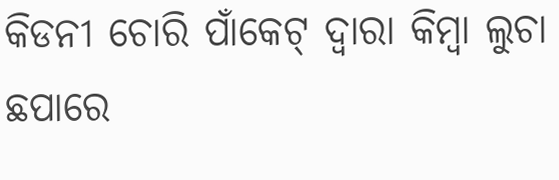କିଡନୀ ଚୋରି ପାଁକେଟ୍ ଦ୍ଵାରା କିମ୍ବା ଲୁଚା ଛପାରେ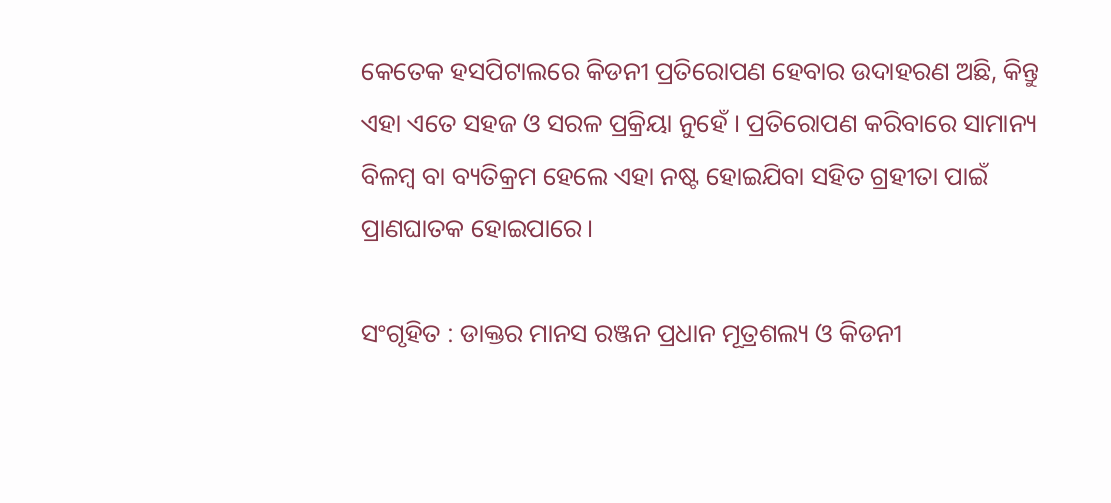କେତେକ ହସପିଟାଲରେ କିଡନୀ ପ୍ରତିରୋପଣ ହେବାର ଉଦାହରଣ ଅଛି, କିନ୍ତୁ ଏହା ଏତେ ସହଜ ଓ ସରଳ ପ୍ରକ୍ରିୟା ନୁହେଁ । ପ୍ରତିରୋପଣ କରିବାରେ ସାମାନ୍ୟ ବିଳମ୍ବ ବା ବ୍ୟତିକ୍ରମ ହେଲେ ଏହା ନଷ୍ଟ ହୋଇଯିବା ସହିତ ଗ୍ରହୀତା ପାଇଁ ପ୍ରାଣଘାତକ ହୋଇପାରେ।

ସଂଗୃହିତ : ଡାକ୍ତର ମାନସ ରଞ୍ଜନ ପ୍ରଧାନ ମୂତ୍ରଶଲ୍ୟ ଓ କିଡନୀ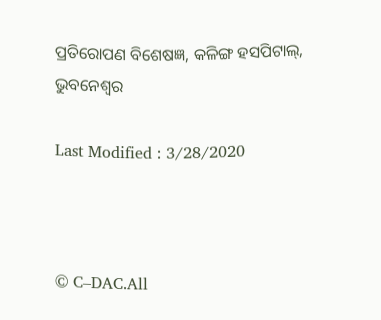ପ୍ରତିରୋପଣ ବିଶେଷଜ୍ଞ, କଳିଙ୍ଗ ହସପିଟାଲ୍, ଭୁବନେଶ୍ଵର

Last Modified : 3/28/2020



© C–DAC.All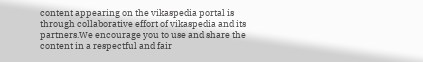content appearing on the vikaspedia portal is through collaborative effort of vikaspedia and its partners.We encourage you to use and share the content in a respectful and fair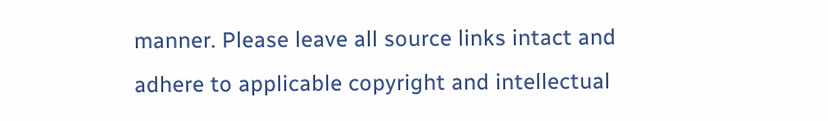manner. Please leave all source links intact and adhere to applicable copyright and intellectual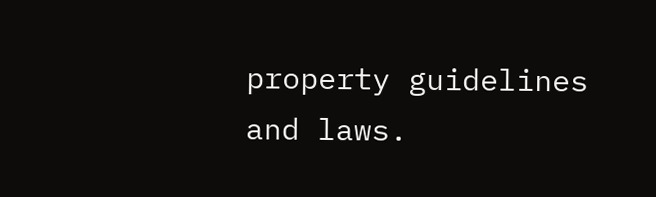property guidelines and laws.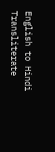English to Hindi Transliterate